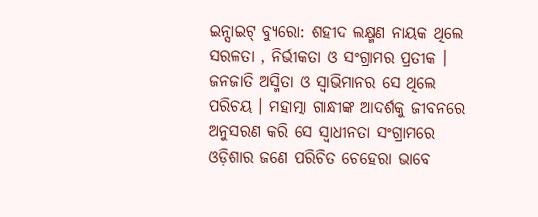ଇନ୍ସାଇଟ୍ ବ୍ୟୁରୋ: ଶହୀଦ ଲକ୍ଷ୍ମଣ ନାୟକ ଥିଲେ ସରଳତା , ନିର୍ଭୀକତା ଓ ସଂଗ୍ରାମର ପ୍ରତୀକ । ଜନଜାତି ଅସ୍ମିତା ଓ ସ୍ବାଭିମାନର ସେ ଥିଲେ ପରିଚୟ । ମହାତ୍ମା ଗାନ୍ଧୀଙ୍କ ଆଦର୍ଶକୁ ଜୀବନରେ ଅନୁସରଣ କରି ସେ ସ୍ଵାଧୀନତା ସଂଗ୍ରାମରେ ଓଡ଼ିଶାର ଜଣେ ପରିଚିତ ଚେହେରା ଭାବେ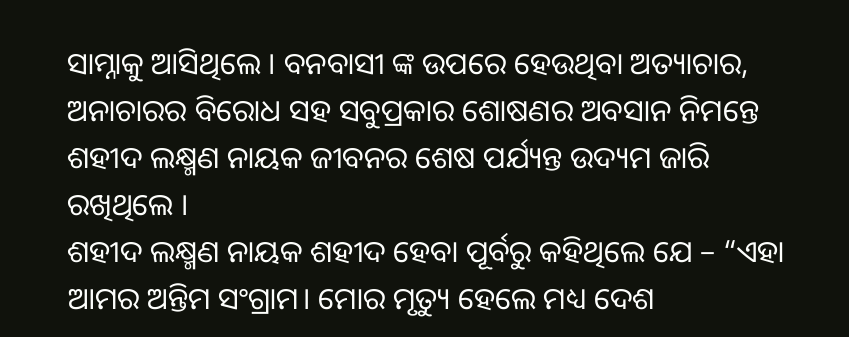ସାମ୍ନାକୁ ଆସିଥିଲେ । ବନବାସୀ ଙ୍କ ଉପରେ ହେଉଥିବା ଅତ୍ୟାଚାର, ଅନାଚାରର ବିରୋଧ ସହ ସବୁପ୍ରକାର ଶୋଷଣର ଅବସାନ ନିମନ୍ତେ ଶହୀଦ ଲକ୍ଷ୍ମଣ ନାୟକ ଜୀବନର ଶେଷ ପର୍ଯ୍ୟନ୍ତ ଉଦ୍ୟମ ଜାରି ରଖିଥିଲେ ।
ଶହୀଦ ଲକ୍ଷ୍ମଣ ନାୟକ ଶହୀଦ ହେବା ପୂର୍ବରୁ କହିଥିଲେ ଯେ – “ଏହା ଆମର ଅନ୍ତିମ ସଂଗ୍ରାମ। ମୋର ମୃତ୍ୟୁ ହେଲେ ମଧ୍ୟ ଦେଶ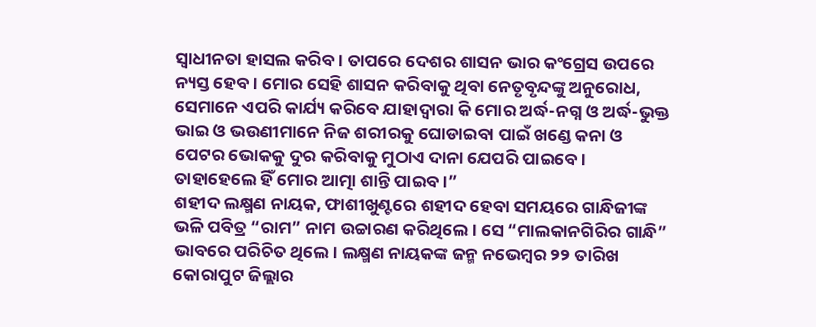ସ୍ୱାଧୀନତା ହାସଲ କରିବ। ତାପରେ ଦେଶର ଶାସନ ଭାର କଂଗ୍ରେସ ଉପରେ ନ୍ୟସ୍ତ ହେବ। ମୋର ସେହି ଶାସନ କରିବାକୁ ଥିବା ନେତୃବୃନ୍ଦଙ୍କୁ ଅନୁରୋଧ, ସେମାନେ ଏପରି କାର୍ଯ୍ୟ କରିବେ ଯାହାଦ୍ୱାରା କି ମୋର ଅର୍ଦ୍ଧ-ନଗ୍ନ ଓ ଅର୍ଦ୍ଧ-ଭୁକ୍ତ ଭାଇ ଓ ଭଉଣୀମାନେ ନିଜ ଶରୀରକୁ ଘୋଡାଇବା ପାଇଁ ଖଣ୍ଡେ କନା ଓ ପେଟର ଭୋକକୁ ଦୁର କରିବାକୁ ମୁଠାଏ ଦାନା ଯେପରି ପାଇବେ। ତାହାହେଲେ ହିଁ ମୋର ଆତ୍ମା ଶାନ୍ତି ପାଇବ।”
ଶହୀଦ ଲକ୍ଷ୍ମଣ ନାୟକ, ଫାଶୀଖୁଣ୍ଟରେ ଶହୀଦ ହେବା ସମୟରେ ଗାନ୍ଧିଜୀଙ୍କ ଭଳି ପବିତ୍ର “ରାମ” ନାମ ଉଚ୍ଚାରଣ କରିଥିଲେ। ସେ “ମାଲକାନଗିରିର ଗାନ୍ଧି” ଭାବରେ ପରିଚିତ ଥିଲେ। ଲକ୍ଷ୍ମଣ ନାୟକଙ୍କ ଜନ୍ମ ନଭେମ୍ବର ୨୨ ତାରିଖ କୋରାପୁଟ ଜିଲ୍ଲାର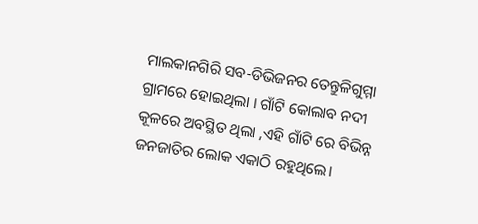ମାଲକାନଗିରି ସବ-ଡିଭିଜନର ତେନ୍ତୁଳିଗୁମ୍ମା ଗ୍ରାମରେ ହୋଇଥିଲା । ଗାଁଟି କୋଲାବ ନଦୀ କୂଳରେ ଅବସ୍ଥିତ ଥିଲା ,ଏହି ଗାଁଟି ରେ ବିଭିନ୍ନ ଜନଜାତିର ଲୋକ ଏକାଠି ରହୁଥିଲେ।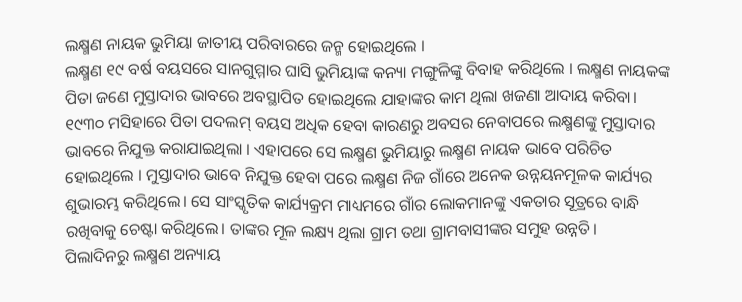ଲକ୍ଷ୍ମଣ ନାୟକ ଭୁମିୟା ଜାତୀୟ ପରିବାରରେ ଜନ୍ମ ହୋଇଥିଲେ ।
ଲକ୍ଷ୍ମଣ ୧୯ ବର୍ଷ ବୟସରେ ସାନଗୁମ୍ମାର ଘାସି ଭୁମିୟାଙ୍କ କନ୍ୟା ମଙ୍ଗୁଳିଙ୍କୁ ବିବାହ କରିଥିଲେ । ଲକ୍ଷ୍ମଣ ନାୟକଙ୍କ ପିତା ଜଣେ ମୁସ୍ତାଦାର ଭାବରେ ଅବସ୍ଥାପିତ ହୋଇଥିଲେ ଯାହାଙ୍କର କାମ ଥିଲା ଖଜଣା ଆଦାୟ କରିବା। ୧୯୩୦ ମସିହାରେ ପିତା ପଦଲମ୍ ବୟସ ଅଧିକ ହେବା କାରଣରୁ ଅବସର ନେବାପରେ ଲକ୍ଷ୍ମଣଙ୍କୁ ମୁସ୍ତାଦାର ଭାବରେ ନିଯୁକ୍ତ କରାଯାଇଥିଲା । ଏହାପରେ ସେ ଲକ୍ଷ୍ମଣ ଭୁମିୟାରୁ ଲକ୍ଷ୍ମଣ ନାୟକ ଭାବେ ପରିଚିତ ହୋଇଥିଲେ । ମୁସ୍ତାଦାର ଭାବେ ନିଯୁକ୍ତ ହେବା ପରେ ଲକ୍ଷ୍ମଣ ନିଜ ଗାଁରେ ଅନେକ ଉନ୍ନୟନମୂଳକ କାର୍ଯ୍ୟର ଶୁଭାରମ୍ଭ କରିଥିଲେ। ସେ ସାଂସ୍କୃତିକ କାର୍ଯ୍ୟକ୍ରମ ମାଧ୍ୟମରେ ଗାଁର ଲୋକମାନଙ୍କୁ ଏକତାର ସୂତ୍ରରେ ବାନ୍ଧି ରଖିବାକୁ ଚେଷ୍ଟା କରିଥିଲେ। ତାଙ୍କର ମୂଳ ଲକ୍ଷ୍ୟ ଥିଲା ଗ୍ରାମ ତଥା ଗ୍ରାମବାସୀଙ୍କର ସମୁହ ଉନ୍ନତି।
ପିଲାଦିନରୁ ଲକ୍ଷ୍ମଣ ଅନ୍ୟାୟ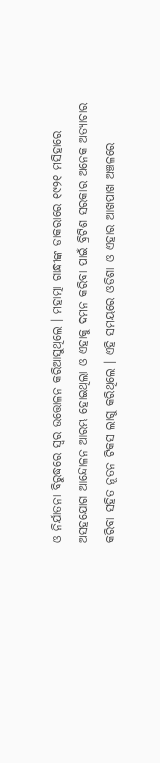ଓ ନିର୍ଯାତନା ବିରୁଦ୍ଧରେ ସ୍ୱର ଉତ୍ତୋଳନ କରିଆସୁଥିଲେ । ମହାତ୍ମା ଗାନ୍ଧୀଙ୍କ ଡାକରାରେ ୧୯୨୧ ମସିହାରେ ଅସହଯୋଗ ଆନ୍ଦୋଳନ ଆରମ୍ଭ ହୋଇଥିଲା ଓ ଏହାକୁ ଦମନ କରିବା ପାଇଁ ବ୍ରିଟିଶ ସରକାର ଅନେକ ଅତ୍ୟାଚାର କରିବା ସହିତ ନୂତନ ଟିକସ ଲାଗୁ କରିଥିଲେ । ଏହି ସମୟରେ ଓଡିଶା ଓ ଏହାର ଆଖପାଖ ଅଞ୍ଚଳରେ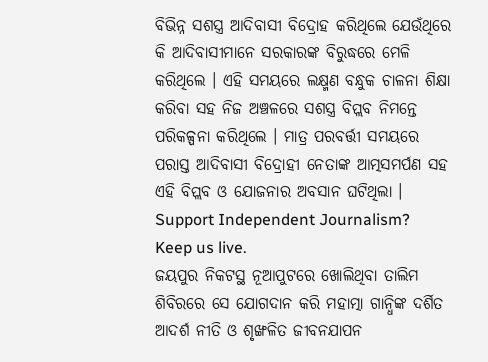ବିଭିନ୍ନ ସଶସ୍ତ୍ର ଆଦିବାସୀ ବିଦ୍ରୋହ କରିଥିଲେ ଯେଉଁଥିରେ କି ଆଦିବାସୀମାନେ ସରକାରଙ୍କ ବିରୁଦ୍ଧରେ ମେଳି କରିଥିଲେ । ଏହି ସମୟରେ ଲକ୍ଷ୍ମଣ ବନ୍ଧୁକ ଚାଳନା ଶିକ୍ଷା କରିବା ସହ ନିଜ ଅଞ୍ଚଳରେ ସଶସ୍ତ୍ର ବିପ୍ଲବ ନିମନ୍ତେ ପରିକଳ୍ପନା କରିଥିଲେ । ମାତ୍ର ପରବର୍ତ୍ତୀ ସମୟରେ ପରାସ୍ତ ଆଦିବାସୀ ବିଦ୍ରୋହୀ ନେତାଙ୍କ ଆତ୍ମସମର୍ପଣ ସହ ଏହି ବିପ୍ଲବ ଓ ଯୋଜନାର ଅବସାନ ଘଟିଥିଲା ।
Support Independent Journalism? Keep us live.
ଜୟପୁର ନିକଟସ୍ଥ ନୂଆପୁଟରେ ଖୋଲିଥିବା ତାଲିମ ଶିବିରରେ ସେ ଯୋଗଦାନ କରି ମହାତ୍ମା ଗାନ୍ଧିଙ୍କ ଦର୍ଶିତ ଆଦର୍ଶ ନୀତି ଓ ଶୃଙ୍ଖଳିତ ଜୀବନଯାପନ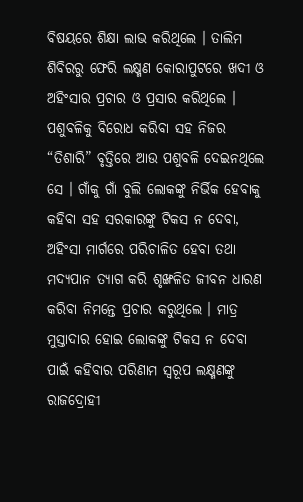ବିଷୟରେ ଶିକ୍ଷା ଲାଭ କରିଥିଲେ । ତାଲିମ ଶିବିରରୁ ଫେରି ଲକ୍ଷ୍ମଣ କୋରାପୁଟରେ ଖଦୀ ଓ ଅହିଂସାର ପ୍ରଚାର ଓ ପ୍ରସାର କରିଥିଲେ । ପଶୁବଳିକୁ ବିରୋଧ କରିବା ସହ ନିଜର “ତିଶାରି” ବୃତ୍ତିରେ ଆଉ ପଶୁବଳି ଦେଇନଥିଲେ ସେ । ଗାଁକୁ ଗାଁ ବୁଲି ଲୋକଙ୍କୁ ନିର୍ଭିକ ହେବାକୁ କହିବା ସହ ସରକାରଙ୍କୁ ଟିକସ ନ ଦେବା, ଅହିଂସା ମାର୍ଗରେ ପରିଚାଳିତ ହେବା ତଥା ମଦ୍ୟପାନ ତ୍ୟାଗ କରି ଶୃଙ୍ଖଳିତ ଜୀବନ ଧାରଣ କରିବା ନିମନ୍ତେ ପ୍ରଚାର କରୁଥିଲେ । ମାତ୍ର ମୁସ୍ତାଦାର ହୋଇ ଲୋକଙ୍କୁ ଟିକସ ନ ଦେବା ପାଇଁ କହିବାର ପରିଣାମ ସ୍ୱରୂପ ଲକ୍ଷ୍ମଣଙ୍କୁ ରାଜଦ୍ରୋହୀ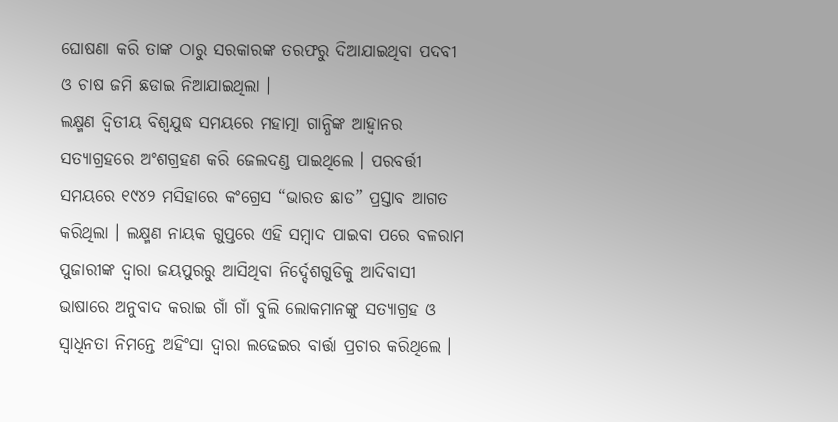ଘୋଷଣା କରି ତାଙ୍କ ଠାରୁ ସରକାରଙ୍କ ତରଫରୁ ଦିଆଯାଇଥିବା ପଦବୀ ଓ ଚାଷ ଜମି ଛଡାଇ ନିଆଯାଇଥିଲା ।
ଲକ୍ଷ୍ମଣ ଦ୍ଵିତୀୟ ବିଶ୍ୱଯୁଦ୍ଧ ସମୟରେ ମହାତ୍ମା ଗାନ୍ଧିଙ୍କ ଆହ୍ୱାନର ସତ୍ୟାଗ୍ରହରେ ଅଂଶଗ୍ରହଣ କରି ଜେଲଦଣ୍ଡ ପାଇଥିଲେ । ପରବର୍ତ୍ତୀ ସମୟରେ ୧୯୪୨ ମସିହାରେ କଂଗ୍ରେସ “ଭାରତ ଛାଡ” ପ୍ରସ୍ତାବ ଆଗତ କରିଥିଲା । ଲକ୍ଷ୍ମଣ ନାୟକ ଗୁପ୍ତରେ ଏହି ସମ୍ବାଦ ପାଇବା ପରେ ବଳରାମ ପୁଜାରୀଙ୍କ ଦ୍ୱାରା ଜୟପୁରରୁ ଆସିଥିବା ନିର୍ଦ୍ଦେଶଗୁଡିକୁ ଆଦିବାସୀ ଭାଷାରେ ଅନୁବାଦ କରାଇ ଗାଁ ଗାଁ ବୁଲି ଲୋକମାନଙ୍କୁ ସତ୍ୟାଗ୍ରହ ଓ ସ୍ୱାଧିନତା ନିମନ୍ତେ ଅହିଂସା ଦ୍ୱାରା ଲଢେଇର ବାର୍ତ୍ତା ପ୍ରଚାର କରିଥିଲେ ।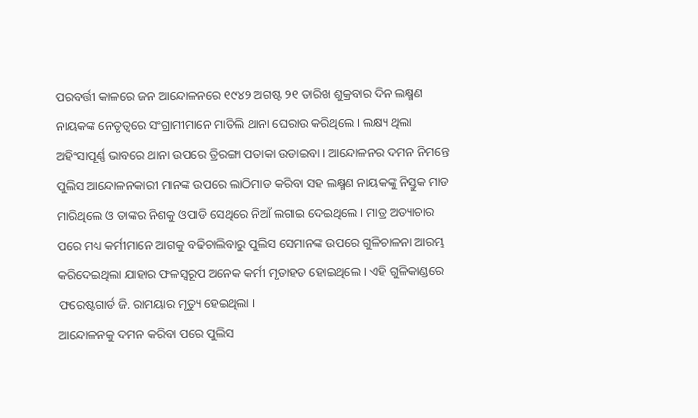ପରବର୍ତ୍ତୀ କାଳରେ ଜନ ଆନ୍ଦୋଳନରେ ୧୯୪୨ ଅଗଷ୍ଟ ୨୧ ତାରିଖ ଶୁକ୍ରବାର ଦିନ ଲକ୍ଷ୍ମଣ ନାୟକଙ୍କ ନେତୃତ୍ୱରେ ସଂଗ୍ରାମୀମାନେ ମାତିଲି ଥାନା ଘେରାଉ କରିଥିଲେ । ଲକ୍ଷ୍ୟ ଥିଲା ଅହିଂସାପୂର୍ଣ୍ଣ ଭାବରେ ଥାନା ଉପରେ ତ୍ରିରଙ୍ଗା ପତାକା ଉଡାଇବା । ଆନ୍ଦୋଳନର ଦମନ ନିମନ୍ତେ ପୁଲିସ ଆନ୍ଦୋଳନକାରୀ ମାନଙ୍କ ଉପରେ ଲାଠିମାଡ କରିବା ସହ ଲକ୍ଷ୍ମଣ ନାୟକଙ୍କୁ ନିସ୍ତୁକ ମାଡ ମାରିଥିଲେ ଓ ତାଙ୍କର ନିଶକୁ ଓପାଡି ସେଥିରେ ନିଆଁ ଲଗାଇ ଦେଇଥିଲେ । ମାତ୍ର ଅତ୍ୟାଚାର ପରେ ମଧ୍ୟ କର୍ମୀମାନେ ଆଗକୁ ବଢିଚାଲିବାରୁ ପୁଲିସ ସେମାନଙ୍କ ଉପରେ ଗୁଳିଚାଳନା ଆରମ୍ଭ କରିଦେଇଥିଲା ଯାହାର ଫଳସ୍ୱରୂପ ଅନେକ କର୍ମୀ ମୃତାହତ ହୋଇଥିଲେ । ଏହି ଗୁଳିକାଣ୍ଡରେ ଫରେଷ୍ଟଗାର୍ଡ ଜି. ରାମୟାର ମୃତ୍ୟୁ ହେଇଥିଲା ।
ଆନ୍ଦୋଳନକୁ ଦମନ କରିବା ପରେ ପୁଲିସ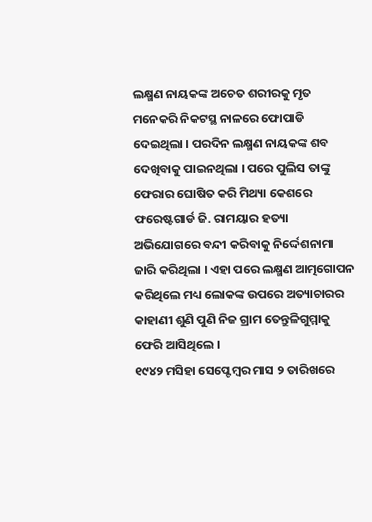ଲକ୍ଷ୍ମଣ ନାୟକଙ୍କ ଅଚେତ ଶରୀରକୁ ମୃତ ମନେକରି ନିକଟସ୍ଥ ନାଳରେ ଫୋପାଡି ଦେଇଥିଲା । ପରଦିନ ଲକ୍ଷ୍ମଣ ନାୟକଙ୍କ ଶବ ଦେଖିବାକୁ ପାଇନଥିଲା । ପରେ ପୁଲିସ ତାଙ୍କୁ ଫେରାର ଘୋଷିତ କରି ମିଥ୍ୟା କେଶରେ ଫରେଷ୍ଟଗାର୍ଡ ଜି. ରାମୟାର ହତ୍ୟା ଅଭିଯୋଗରେ ବନ୍ଦୀ କରିବାକୁ ନିର୍ଦ୍ଦେଶନାମା ଜାରି କରିଥିଲା । ଏହା ପରେ ଲକ୍ଷ୍ମଣ ଆତ୍ମଗୋପନ କରିଥିଲେ ମଧ୍ୟ ଲୋକଙ୍କ ଉପରେ ଅତ୍ୟାଚାରର କାହାଣୀ ଶୁଣି ପୁଣି ନିଜ ଗ୍ରାମ ତେନ୍ତୁଳିଗୁମ୍ମାକୁ ଫେରି ଆସିଥିଲେ ।
୧୯୪୨ ମସିହା ସେପ୍ଟେମ୍ବର ମାସ ୨ ତାରିଖରେ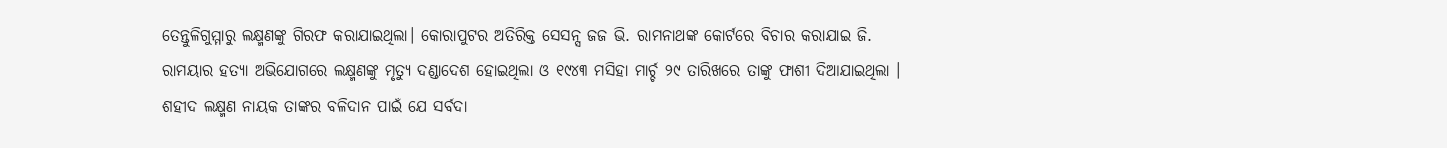ତେନ୍ତୁଳିଗୁମ୍ମାରୁ ଲକ୍ଷ୍ମଣଙ୍କୁ ଗିରଫ କରାଯାଇଥିଲା। କୋରାପୁଟର ଅତିରିକ୍ତ ସେସନ୍ସ ଜଜ ଭି. ରାମନାଥଙ୍କ କୋର୍ଟରେ ବିଚାର କରାଯାଇ ଜି. ରାମୟାର ହତ୍ୟା ଅଭିଯୋଗରେ ଲକ୍ଷ୍ମଣଙ୍କୁ ମୃତ୍ୟୁ ଦଣ୍ଡାଦେଶ ହୋଇଥିଲା ଓ ୧୯୪୩ ମସିହା ମାର୍ଚ୍ଚ ୨୯ ତାରିଖରେ ତାଙ୍କୁ ଫାଶୀ ଦିଆଯାଇଥିଲା ।
ଶହୀଦ ଲକ୍ଷ୍ମଣ ନାୟକ ତାଙ୍କର ବଳିଦାନ ପାଇଁ ଯେ ସର୍ବଦା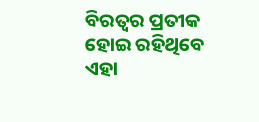ବିରତ୍ୱର ପ୍ରତୀକ ହୋଇ ରହିଥିବେ ଏହା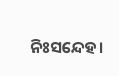ନିଃସନ୍ଦେହ।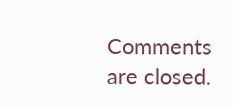Comments are closed.